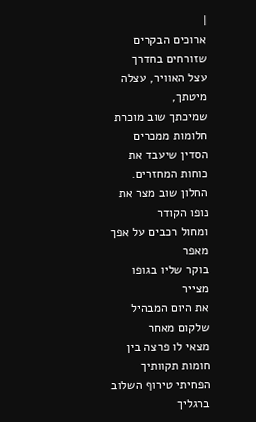|
ארוכים הבקרים שזורחים בחדרך
עצל האוויר, עצלה מיטתך,
שמיכתך שוב מוכרת חלומות ממכרים
הסדין שיעבד את כוחות המחזרים.
החלון שוב מצר את נופו הקודר
ומחול רכבים על אפך מאפר
בוקר שליו בגופו מצייר
את היום המבהיל שלקום מאחר
מצאי לו פרצה בין חומות תקוותיך
הפחיתי טירוף השלוב ברגליך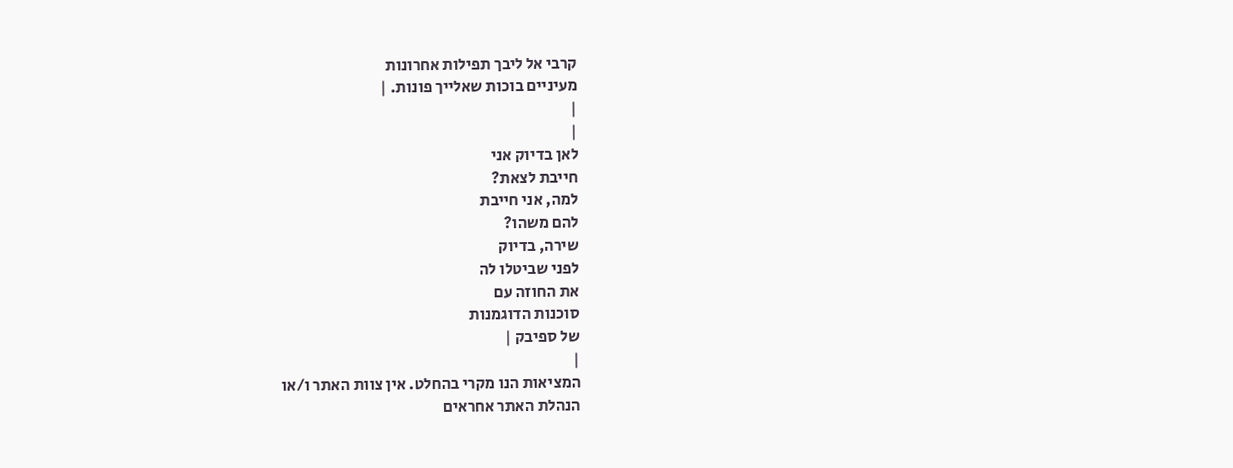קרבי אל ליבך תפילות אחרונות
מעיניים בוכות שאלייך פונות. |
|
|
לאן בדיוק אני
חייבת לצאת?
למה, אני חייבת
להם משהו?
שירה, בדיוק
לפני שביטלו לה
את החוזה עם
סוכנות הדוגמנות
של ספיבק |
|
המציאות הנו מקרי בהחלט. אין צוות האתר ו/או
הנהלת האתר אחראים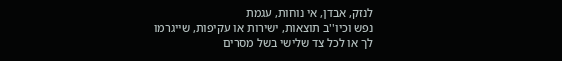לנזק, אבדן, אי נוחות, עגמת
נפש וכיו''ב תוצאות, ישירות או עקיפות, שייגרמו
לך או לכל צד שלישי בשל מסרים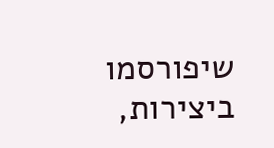שיפורסמו
ביצירות,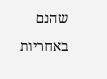שהנם באחריות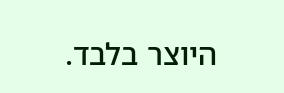היוצר בלבד.